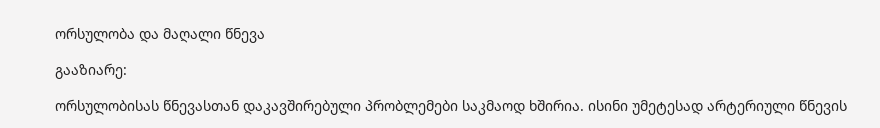ორსულობა და მაღალი წნევა

გააზიარე:

ორსულობისას წნევასთან დაკავშირებული პრობლემები საკმაოდ ხშირია. ისინი უმეტესად არტერიული წნევის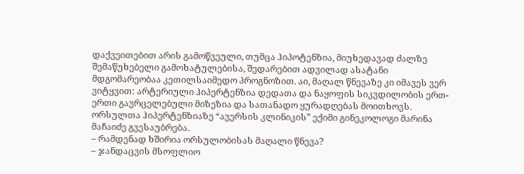დაქვეითებით არის გამოწვეული, თუმცა ჰიპოტენზია, მიუხედავად ძალზე შემაწუხებელი გამოხატულებისა, შედარებით ადვილად ასატანი მდგომარეობაა კეთილსაიმედო პროგნოზით. აი, მაღალ წნევაზე კი იმავეს ვერ ვიტყვით: არტერიული ჰიპერტენზია დედათა და ნაყოფის სიკვდილობის ერთ-ერთი გავრცელებული მიზეზია და სათანადო ყურადღებას მოითხოვს.
ორსულთა ჰიპერტენზიაზე “ავერსის კლინიკის” ექიმი გინეკოლოგი მარინა მაჩაიძე გვესაუბრება.
– რამდენად ხშირია ორსულობისას მაღალი წნევა?
– ჯანდაცვის მსოფლიო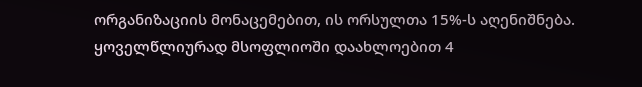ორგანიზაციის მონაცემებით, ის ორსულთა 15%-ს აღენიშნება. ყოველწლიურად მსოფლიოში დაახლოებით 4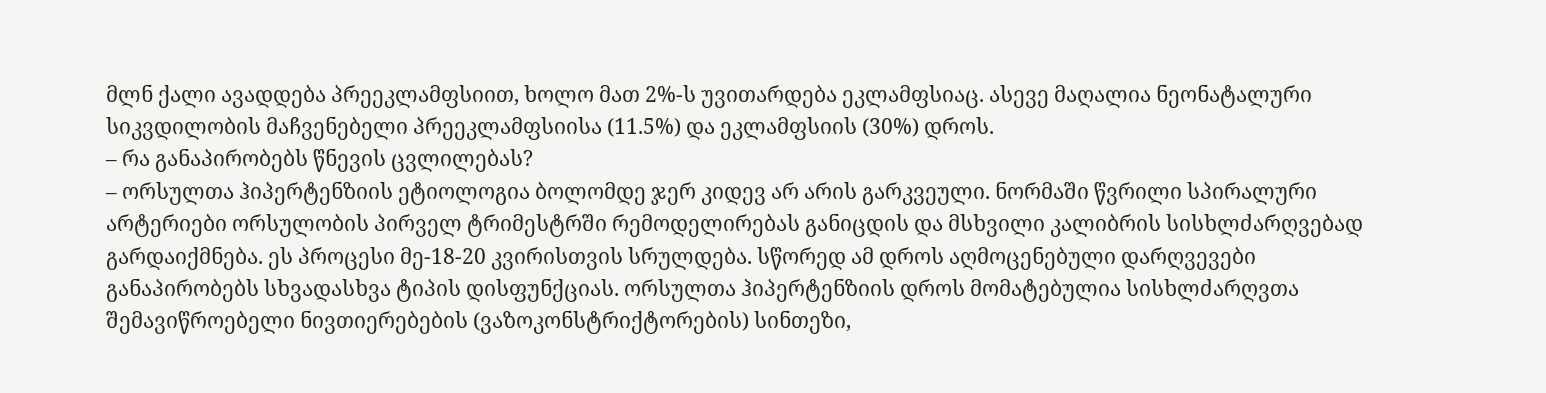მლნ ქალი ავადდება პრეეკლამფსიით, ხოლო მათ 2%-ს უვითარდება ეკლამფსიაც. ასევე მაღალია ნეონატალური სიკვდილობის მაჩვენებელი პრეეკლამფსიისა (11.5%) და ეკლამფსიის (30%) დროს.
– რა განაპირობებს წნევის ცვლილებას?
– ორსულთა ჰიპერტენზიის ეტიოლოგია ბოლომდე ჯერ კიდევ არ არის გარკვეული. ნორმაში წვრილი სპირალური არტერიები ორსულობის პირველ ტრიმესტრში რემოდელირებას განიცდის და მსხვილი კალიბრის სისხლძარღვებად გარდაიქმნება. ეს პროცესი მე-18-20 კვირისთვის სრულდება. სწორედ ამ დროს აღმოცენებული დარღვევები განაპირობებს სხვადასხვა ტიპის დისფუნქციას. ორსულთა ჰიპერტენზიის დროს მომატებულია სისხლძარღვთა შემავიწროებელი ნივთიერებების (ვაზოკონსტრიქტორების) სინთეზი,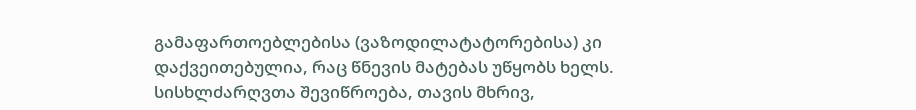გამაფართოებლებისა (ვაზოდილატატორებისა) კი დაქვეითებულია, რაც წნევის მატებას უწყობს ხელს. სისხლძარღვთა შევიწროება, თავის მხრივ,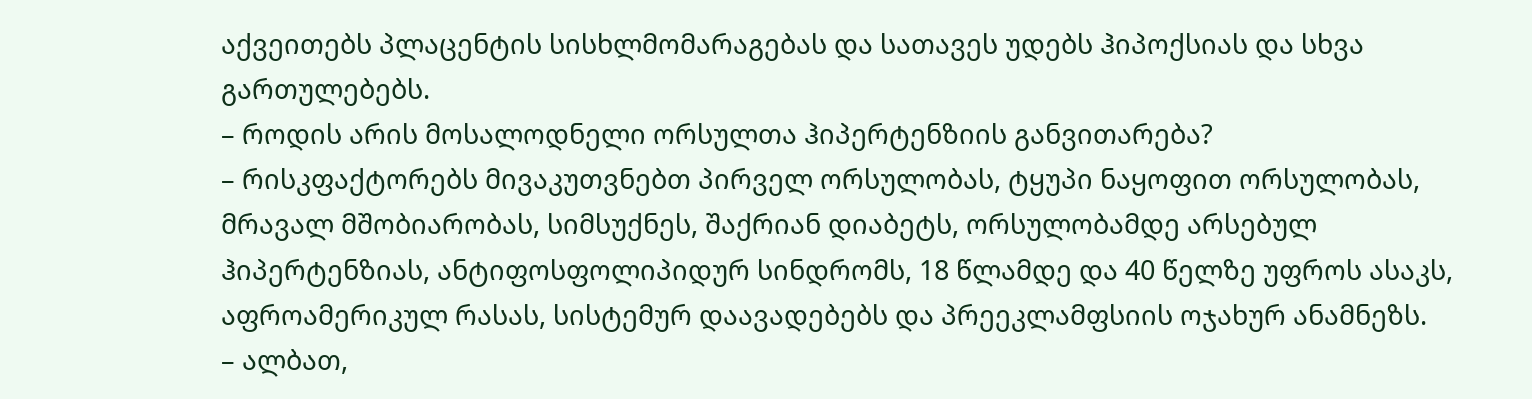აქვეითებს პლაცენტის სისხლმომარაგებას და სათავეს უდებს ჰიპოქსიას და სხვა გართულებებს.
– როდის არის მოსალოდნელი ორსულთა ჰიპერტენზიის განვითარება?
– რისკფაქტორებს მივაკუთვნებთ პირველ ორსულობას, ტყუპი ნაყოფით ორსულობას, მრავალ მშობიარობას, სიმსუქნეს, შაქრიან დიაბეტს, ორსულობამდე არსებულ ჰიპერტენზიას, ანტიფოსფოლიპიდურ სინდრომს, 18 წლამდე და 40 წელზე უფროს ასაკს, აფროამერიკულ რასას, სისტემურ დაავადებებს და პრეეკლამფსიის ოჯახურ ანამნეზს.
– ალბათ,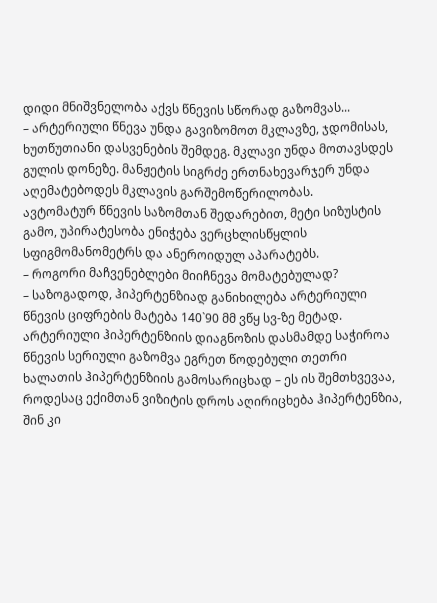დიდი მნიშვნელობა აქვს წნევის სწორად გაზომვას...
– არტერიული წნევა უნდა გავიზომოთ მკლავზე, ჯდომისას, ხუთწუთიანი დასვენების შემდეგ. მკლავი უნდა მოთავსდეს გულის დონეზე. მანჟეტის სიგრძე ერთნახევარჯერ უნდა აღემატებოდეს მკლავის გარშემოწერილობას.
ავტომატურ წნევის საზომთან შედარებით, მეტი სიზუსტის გამო, უპირატესობა ენიჭება ვერცხლისწყლის სფიგმომანომეტრს და ანეროიდულ აპარატებს.
– როგორი მაჩვენებლები მიიჩნევა მომატებულად?
– საზოგადოდ, ჰიპერტენზიად განიხილება არტერიული წნევის ციფრების მატება 140`90 მმ ვწყ სვ-ზე მეტად. არტერიული ჰიპერტენზიის დიაგნოზის დასმამდე საჭიროა წნევის სერიული გაზომვა ეგრეთ წოდებული თეთრი ხალათის ჰიპერტენზიის გამოსარიცხად – ეს ის შემთხვევაა, როდესაც ექიმთან ვიზიტის დროს აღირიცხება ჰიპერტენზია, შინ კი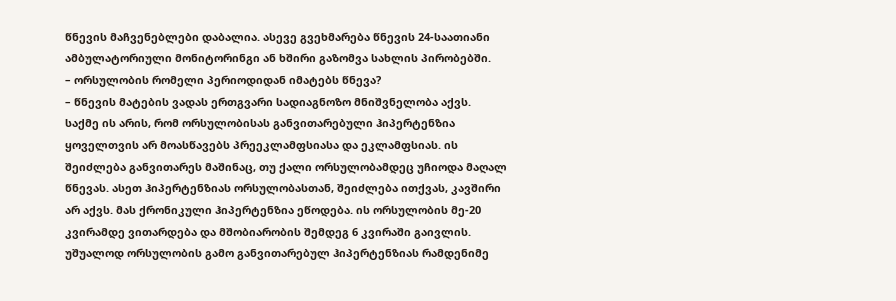წნევის მაჩვენებლები დაბალია. ასევე გვეხმარება წნევის 24-საათიანი ამბულატორიული მონიტორინგი ან ხშირი გაზომვა სახლის პირობებში.
– ორსულობის რომელი პერიოდიდან იმატებს წნევა?
– წნევის მატების ვადას ერთგვარი სადიაგნოზო მნიშვნელობა აქვს. საქმე ის არის, რომ ორსულობისას განვითარებული ჰიპერტენზია ყოველთვის არ მოასწავებს პრეეკლამფსიასა და ეკლამფსიას. ის შეიძლება განვითარეს მაშინაც, თუ ქალი ორსულობამდეც უჩიოდა მაღალ წნევას. ასეთ ჰიპერტენზიას ორსულობასთან, შეიძლება ითქვას, კავშირი არ აქვს. მას ქრონიკული ჰიპერტენზია ეწოდება. ის ორსულობის მე-20 კვირამდე ვითარდება და მშობიარობის შემდეგ 6 კვირაში გაივლის.
უშუალოდ ორსულობის გამო განვითარებულ ჰიპერტენზიას რამდენიმე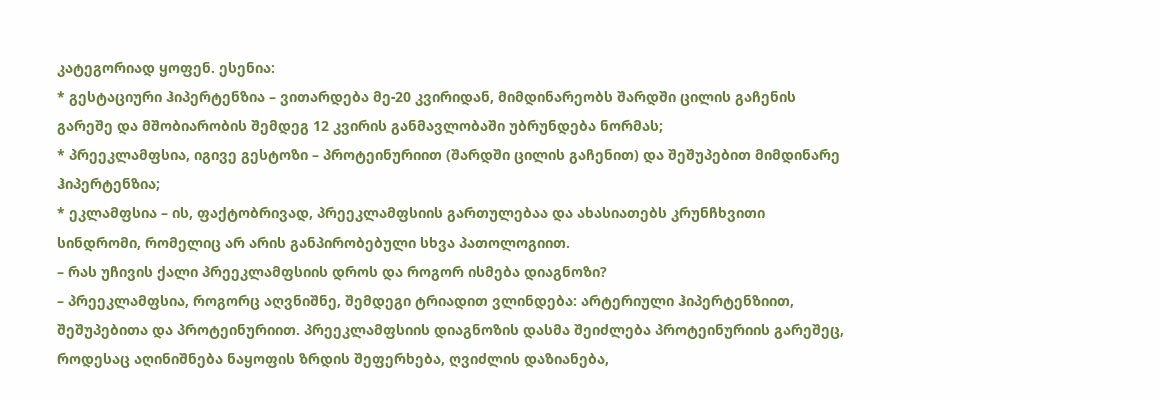კატეგორიად ყოფენ. ესენია:
* გესტაციური ჰიპერტენზია – ვითარდება მე-20 კვირიდან, მიმდინარეობს შარდში ცილის გაჩენის გარეშე და მშობიარობის შემდეგ 12 კვირის განმავლობაში უბრუნდება ნორმას;
* პრეეკლამფსია, იგივე გესტოზი – პროტეინურიით (შარდში ცილის გაჩენით) და შეშუპებით მიმდინარე ჰიპერტენზია;
* ეკლამფსია – ის, ფაქტობრივად, პრეეკლამფსიის გართულებაა და ახასიათებს კრუნჩხვითი სინდრომი, რომელიც არ არის განპირობებული სხვა პათოლოგიით.
– რას უჩივის ქალი პრეეკლამფსიის დროს და როგორ ისმება დიაგნოზი?
– პრეეკლამფსია, როგორც აღვნიშნე, შემდეგი ტრიადით ვლინდება: არტერიული ჰიპერტენზიით, შეშუპებითა და პროტეინურიით. პრეეკლამფსიის დიაგნოზის დასმა შეიძლება პროტეინურიის გარეშეც, როდესაც აღინიშნება ნაყოფის ზრდის შეფერხება, ღვიძლის დაზიანება,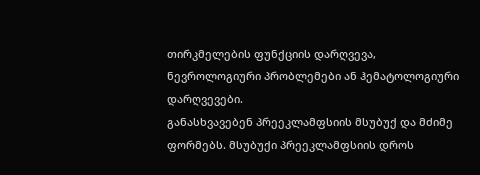თირკმელების ფუნქციის დარღვევა, ნევროლოგიური პრობლემები ან ჰემატოლოგიური დარღვევები.
განასხვავებენ პრეეკლამფსიის მსუბუქ და მძიმე ფორმებს. მსუბუქი პრეეკლამფსიის დროს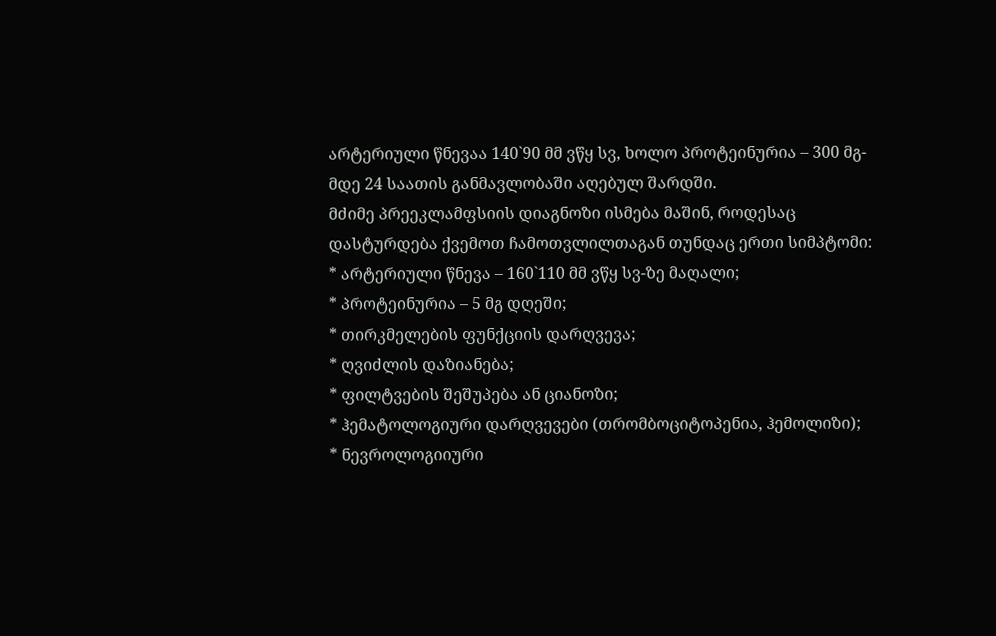არტერიული წნევაა 140`90 მმ ვწყ სვ, ხოლო პროტეინურია – 300 მგ-მდე 24 საათის განმავლობაში აღებულ შარდში.
მძიმე პრეეკლამფსიის დიაგნოზი ისმება მაშინ, როდესაც დასტურდება ქვემოთ ჩამოთვლილთაგან თუნდაც ერთი სიმპტომი:
* არტერიული წნევა – 160`110 მმ ვწყ სვ-ზე მაღალი;
* პროტეინურია – 5 მგ დღეში;
* თირკმელების ფუნქციის დარღვევა;
* ღვიძლის დაზიანება;
* ფილტვების შეშუპება ან ციანოზი;
* ჰემატოლოგიური დარღვევები (თრომბოციტოპენია, ჰემოლიზი);
* ნევროლოგიიური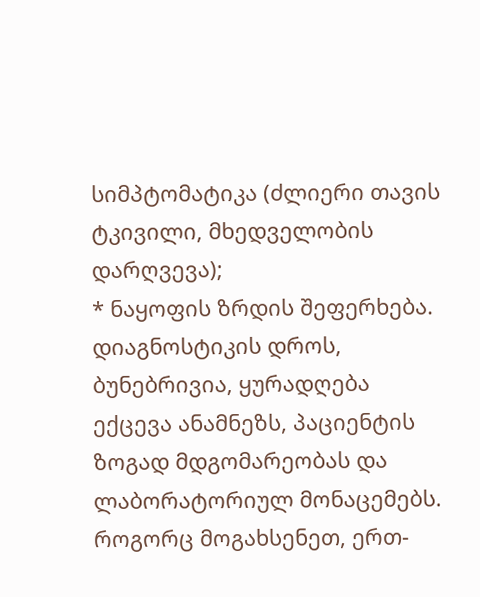სიმპტომატიკა (ძლიერი თავის ტკივილი, მხედველობის დარღვევა);
* ნაყოფის ზრდის შეფერხება.
დიაგნოსტიკის დროს, ბუნებრივია, ყურადღება ექცევა ანამნეზს, პაციენტის ზოგად მდგომარეობას და ლაბორატორიულ მონაცემებს. როგორც მოგახსენეთ, ერთ-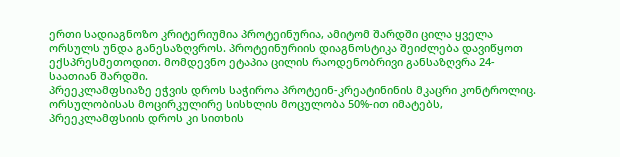ერთი სადიაგნოზო კრიტერიუმია პროტეინურია, ამიტომ შარდში ცილა ყველა ორსულს უნდა განესაზღვროს. პროტეინურიის დიაგნოსტიკა შეიძლება დავიწყოთ ექსპრესმეთოდით. მომდევნო ეტაპია ცილის რაოდენობრივი განსაზღვრა 24-საათიან შარდში.
პრეეკლამფსიაზე ეჭვის დროს საჭიროა პროტეინ-კრეატინინის მკაცრი კონტროლიც.
ორსულობისას მოცირკულირე სისხლის მოცულობა 50%-ით იმატებს, პრეეკლამფსიის დროს კი სითხის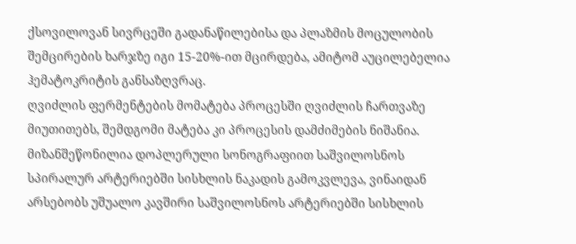ქსოვილოვან სივრცეში გადანაწილებისა და პლაზმის მოცულობის შემცირების ხარჯზე იგი 15-20%-ით მცირდება, ამიტომ აუცილებელია ჰემატოკრიტის განსაზღვრაც.
ღვიძლის ფერმენტების მომატება პროცესში ღვიძლის ჩართვაზე მიუთითებს, შემდგომი მატება კი პროცესის დამძიმების ნიშანია.
მიზანშეწონილია დოპლერული სონოგრაფიით საშვილოსნოს სპირალურ არტერიებში სისხლის ნაკადის გამოკვლევა, ვინაიდან არსებობს უშუალო კავშირი საშვილოსნოს არტერიებში სისხლის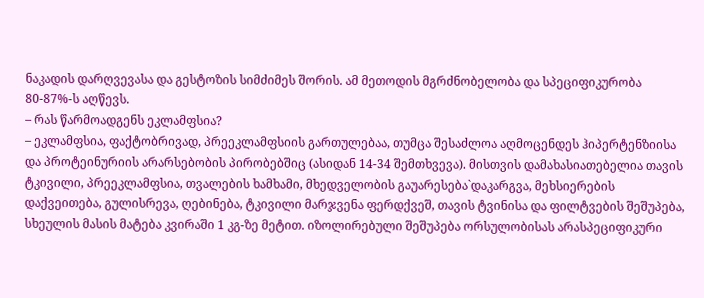ნაკადის დარღვევასა და გესტოზის სიმძიმეს შორის. ამ მეთოდის მგრძნობელობა და სპეციფიკურობა 80-87%-ს აღწევს.
– რას წარმოადგენს ეკლამფსია?
– ეკლამფსია, ფაქტობრივად, პრეეკლამფსიის გართულებაა, თუმცა შესაძლოა აღმოცენდეს ჰიპერტენზიისა და პროტეინურიის არარსებობის პირობებშიც (ასიდან 14-34 შემთხვევა). მისთვის დამახასიათებელია თავის ტკივილი, პრეეკლამფსია, თვალების ხამხამი, მხედველობის გაუარესება`დაკარგვა, მეხსიერების დაქვეითება, გულისრევა, ღებინება, ტკივილი მარჯვენა ფერდქვეშ, თავის ტვინისა და ფილტვების შეშუპება, სხეულის მასის მატება კვირაში 1 კგ-ზე მეტით. იზოლირებული შეშუპება ორსულობისას არასპეციფიკური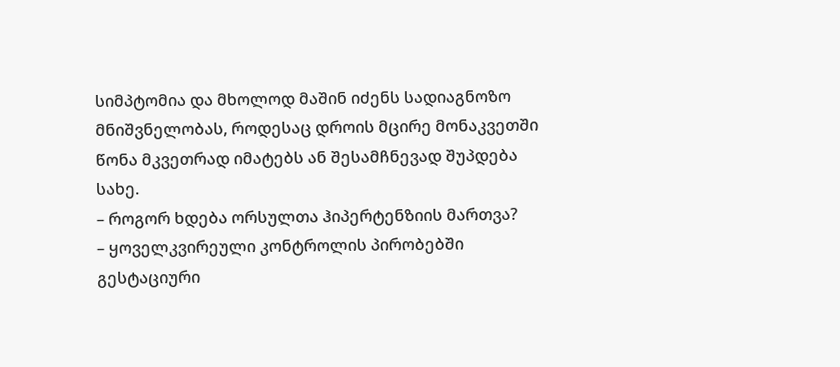სიმპტომია და მხოლოდ მაშინ იძენს სადიაგნოზო მნიშვნელობას, როდესაც დროის მცირე მონაკვეთში წონა მკვეთრად იმატებს ან შესამჩნევად შუპდება სახე.
– როგორ ხდება ორსულთა ჰიპერტენზიის მართვა?
– ყოველკვირეული კონტროლის პირობებში გესტაციური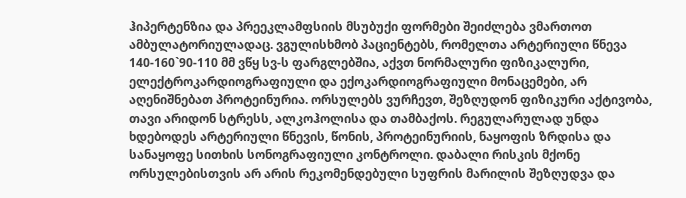ჰიპერტენზია და პრეეკლამფსიის მსუბუქი ფორმები შეიძლება ვმართოთ ამბულატორიულადაც. ვგულისხმობ პაციენტებს, რომელთა არტერიული წნევა 140-160`90-110 მმ ვწყ სვ-ს ფარგლებშია, აქვთ ნორმალური ფიზიკალური, ელექტროკარდიოგრაფიული და ექოკარდიოგრაფიული მონაცემები, არ აღენიშნებათ პროტეინურია. ორსულებს ვურჩევთ, შეზღუდონ ფიზიკური აქტივობა, თავი არიდონ სტრესს, ალკოჰოლისა და თამბაქოს. რეგულარულად უნდა ხდებოდეს არტერიული წნევის, წონის, პროტეინურიის, ნაყოფის ზრდისა და სანაყოფე სითხის სონოგრაფიული კონტროლი. დაბალი რისკის მქონე ორსულებისთვის არ არის რეკომენდებული სუფრის მარილის შეზღუდვა და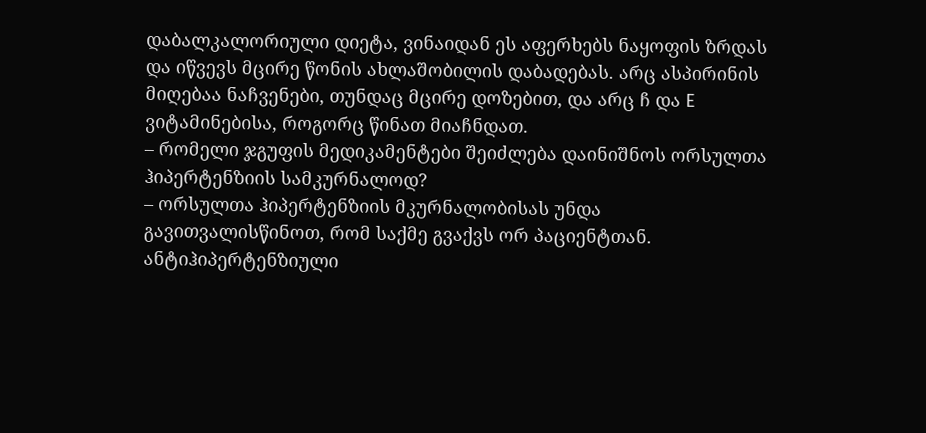დაბალკალორიული დიეტა, ვინაიდან ეს აფერხებს ნაყოფის ზრდას და იწვევს მცირე წონის ახლაშობილის დაბადებას. არც ასპირინის მიღებაა ნაჩვენები, თუნდაც მცირე დოზებით, და არც ჩ და E ვიტამინებისა, როგორც წინათ მიაჩნდათ.
– რომელი ჯგუფის მედიკამენტები შეიძლება დაინიშნოს ორსულთა ჰიპერტენზიის სამკურნალოდ?
– ორსულთა ჰიპერტენზიის მკურნალობისას უნდა გავითვალისწინოთ, რომ საქმე გვაქვს ორ პაციენტთან. ანტიჰიპერტენზიული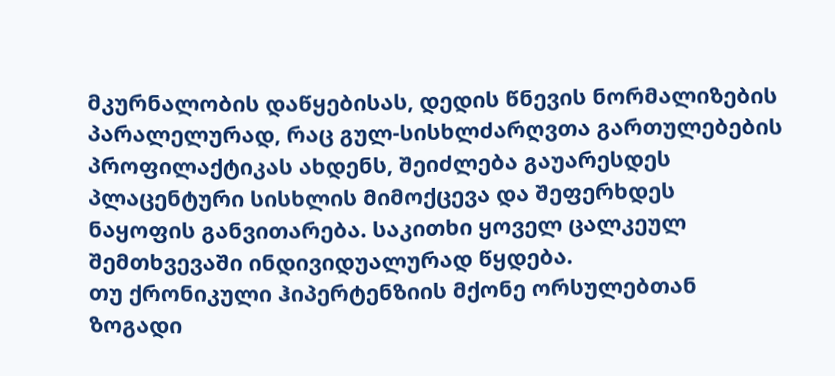მკურნალობის დაწყებისას, დედის წნევის ნორმალიზების პარალელურად, რაც გულ-სისხლძარღვთა გართულებების პროფილაქტიკას ახდენს, შეიძლება გაუარესდეს პლაცენტური სისხლის მიმოქცევა და შეფერხდეს ნაყოფის განვითარება. საკითხი ყოველ ცალკეულ შემთხვევაში ინდივიდუალურად წყდება.
თუ ქრონიკული ჰიპერტენზიის მქონე ორსულებთან ზოგადი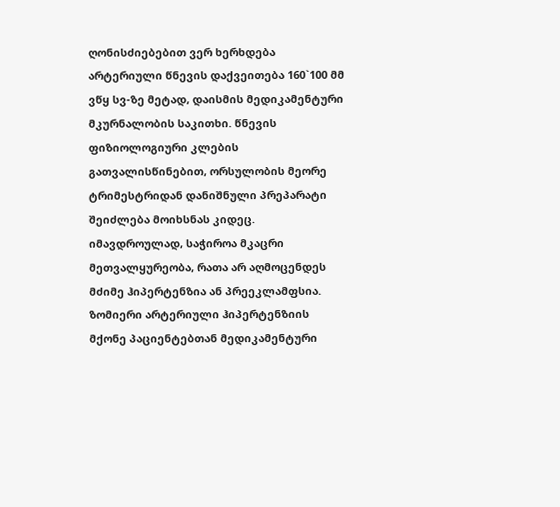ღონისძიებებით ვერ ხერხდება არტერიული წნევის დაქვეითება 160`100 მმ ვწყ სვ-ზე მეტად, დაისმის მედიკამენტური მკურნალობის საკითხი. წნევის ფიზიოლოგიური კლების გათვალისწინებით, ორსულობის მეორე ტრიმესტრიდან დანიშნული პრეპარატი შეიძლება მოიხსნას კიდეც. იმავდროულად, საჭიროა მკაცრი მეთვალყურეობა, რათა არ აღმოცენდეს მძიმე ჰიპერტენზია ან პრეეკლამფსია.
ზომიერი არტერიული ჰიპერტენზიის მქონე პაციენტებთან მედიკამენტური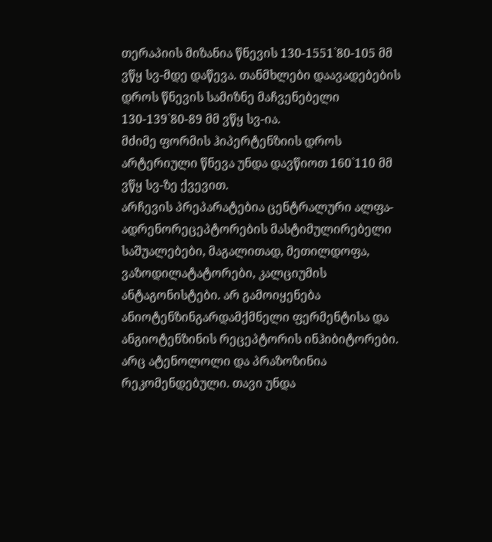თერაპიის მიზანია წნევის 130-1551`80-105 მმ ვწყ სვ-მდე დაწევა. თანმხლები დაავადებების დროს წნევის სამიზნე მაჩვენებელი 130-139`80-89 მმ ვწყ სვ-ია.
მძიმე ფორმის ჰიპერტენზიის დროს არტერიული წნევა უნდა დავწიოთ 160`110 მმ ვწყ სვ-ზე ქვევით.
არჩევის პრეპარატებია ცენტრალური ალფა-ადრენორეცეპტორების მასტიმულირებელი საშუალებები, მაგალითად, მეთილდოფა, ვაზოდილატატორები, კალციუმის ანტაგონისტები. არ გამოიყენება ანიოტენზინგარდამქმნელი ფერმენტისა და ანგიოტენზინის რეცეპტორის ინჰიბიტორები. არც ატენოლოლი და პრაზოზინია რეკომენდებული. თავი უნდა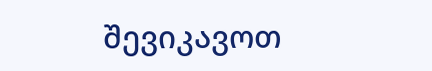შევიკავოთ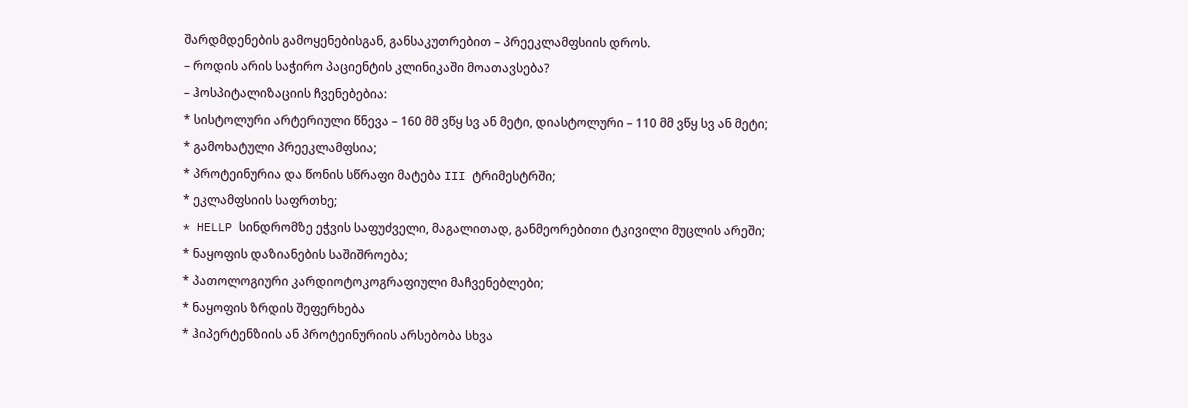შარდმდენების გამოყენებისგან, განსაკუთრებით – პრეეკლამფსიის დროს.
– როდის არის საჭირო პაციენტის კლინიკაში მოათავსება?
– ჰოსპიტალიზაციის ჩვენებებია:
* სისტოლური არტერიული წნევა – 160 მმ ვწყ სვ ან მეტი, დიასტოლური – 110 მმ ვწყ სვ ან მეტი;
* გამოხატული პრეეკლამფსია;
* პროტეინურია და წონის სწრაფი მატება III ტრიმესტრში;
* ეკლამფსიის საფრთხე;
* HELLP სინდრომზე ეჭვის საფუძველი, მაგალითად, განმეორებითი ტკივილი მუცლის არეში;
* ნაყოფის დაზიანების საშიშროება;
* პათოლოგიური კარდიოტოკოგრაფიული მაჩვენებლები;
* ნაყოფის ზრდის შეფერხება
* ჰიპერტენზიის ან პროტეინურიის არსებობა სხვა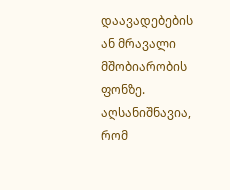დაავადებების ან მრავალი მშობიარობის ფონზე.
აღსანიშნავია, რომ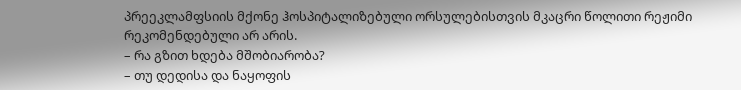პრეეკლამფსიის მქონე ჰოსპიტალიზებული ორსულებისთვის მკაცრი წოლითი რეჟიმი რეკომენდებული არ არის.
– რა გზით ხდება მშობიარობა?
– თუ დედისა და ნაყოფის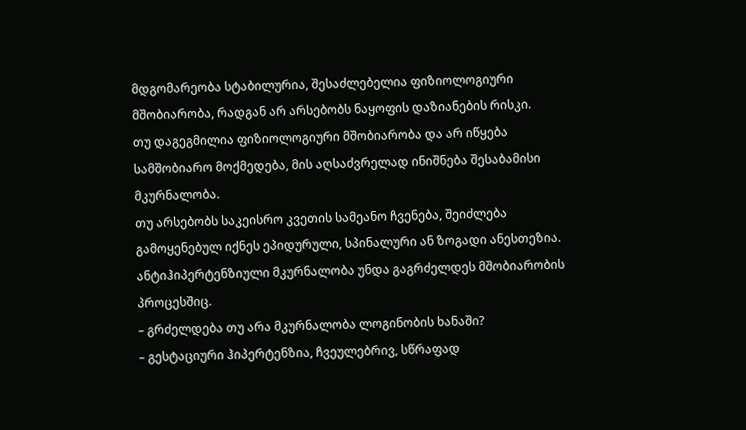მდგომარეობა სტაბილურია, შესაძლებელია ფიზიოლოგიური მშობიარობა, რადგან არ არსებობს ნაყოფის დაზიანების რისკი.
თუ დაგეგმილია ფიზიოლოგიური მშობიარობა და არ იწყება სამშობიარო მოქმედება, მის აღსაძვრელად ინიშნება შესაბამისი მკურნალობა.
თუ არსებობს საკეისრო კვეთის სამეანო ჩვენება, შეიძლება გამოყენებულ იქნეს ეპიდურული, სპინალური ან ზოგადი ანესთეზია.
ანტიჰიპერტენზიული მკურნალობა უნდა გაგრძელდეს მშობიარობის პროცესშიც.
– გრძელდება თუ არა მკურნალობა ლოგინობის ხანაში?
– გესტაციური ჰიპერტენზია, ჩვეულებრივ, სწრაფად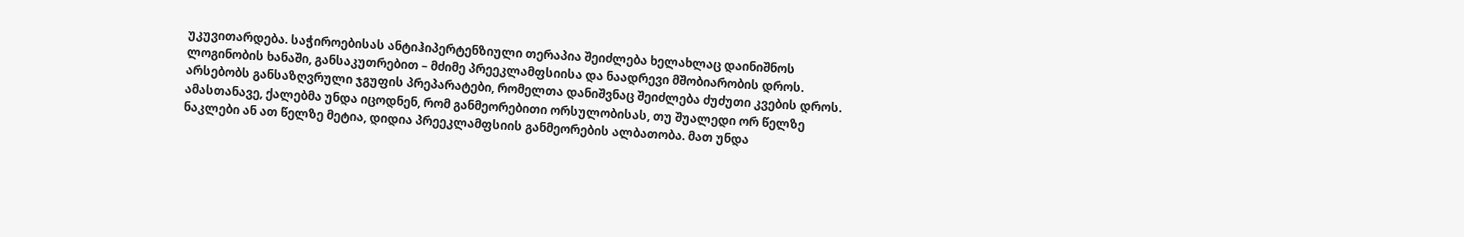უკუვითარდება. საჭიროებისას ანტიჰიპერტენზიული თერაპია შეიძლება ხელახლაც დაინიშნოს ლოგინობის ხანაში, განსაკუთრებით – მძიმე პრეეკლამფსიისა და ნაადრევი მშობიარობის დროს. არსებობს განსაზღვრული ჯგუფის პრეპარატები, რომელთა დანიშვნაც შეიძლება ძუძუთი კვების დროს. ამასთანავე, ქალებმა უნდა იცოდნენ, რომ განმეორებითი ორსულობისას, თუ შუალედი ორ წელზე ნაკლები ან ათ წელზე მეტია, დიდია პრეეკლამფსიის განმეორების ალბათობა. მათ უნდა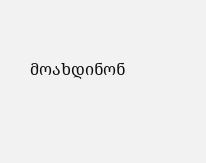მოახდინონ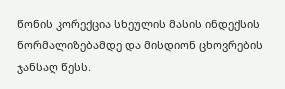წონის კორექცია სხეულის მასის ინდექსის ნორმალიზებამდე და მისდიონ ცხოვრების ჯანსაღ წესს.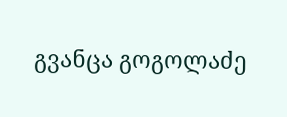გვანცა გოგოლაძე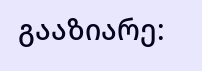გააზიარე: